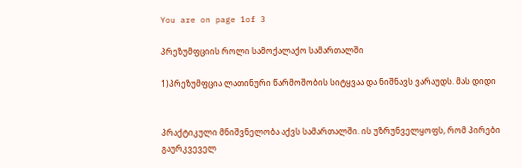You are on page 1of 3

პრეზუმფციის როლი სამოქალაქო სამართალში

1)პრეზუმფცია ლათინური წარმოშობის სიტყვაა და ნიშნავს ვარაუდს. მას დიდი


პრაქტიკული მნიშვნელობა აქვს სამართალში. ის უზრუნველყოფს, რომ პირები
გაურკვეველ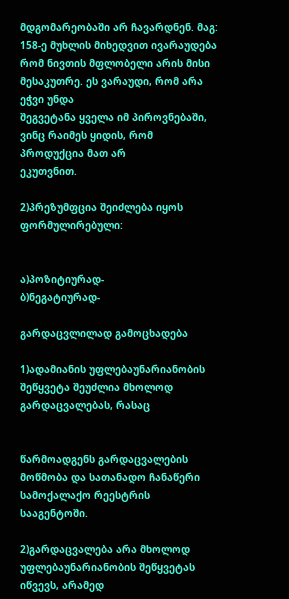მდგომარეობაში არ ჩავარდნენ. მაგ: 158-ე მუხლის მიხედვით ივარაუდება
რომ ნივთის მფლობელი არის მისი მესაკუთრე. ეს ვარაუდი, რომ არა ეჭვი უნდა
შეგვეტანა ყველა იმ პიროვნებაში, ვინც რაიმეს ყიდის, რომ პროდუქცია მათ არ
ეკუთვნით.

2)პრეზუმფცია შეიძლება იყოს ფორმულირებული:


ა)პოზიტიურად-
ბ)ნეგატიურად-

გარდაცვლილად გამოცხადება

1)ადამიანის უფლებაუნარიანობის შეწყვეტა შეუძლია მხოლოდ გარდაცვალებას, რასაც


წარმოადგენს გარდაცვალების მოწმობა და სათანადო ჩანაწერი სამოქალაქო რეესტრის
სააგენტოში.

2)გარდაცვალება არა მხოლოდ უფლებაუნარიანობის შეწყვეტას იწვევს, არამედ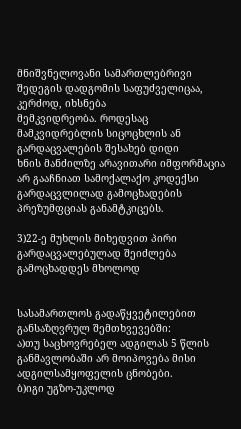მნიშვნელოვანი სამართლებრივი შედეგის დადგომის საფუძველიცაა, კერძოდ, იხსნება
მემკვიდრეობა. როდესაც მამკვიდრებლის სიცოცხლის ან გარდაცვალების შესახებ დიდი
ხნის მანძილზე არავითარი იმფორმაცია არ გააჩნიათ სამოქალაქო კოდექსი
გარდაცვლილად გამოცხადების პრეზუმფციას განამტკიცებს.

3)22-ე მუხლის მიხედვით პირი გარდაცვალებულად შეიძლება გამოცხადდეს მხოლოდ


სასამართლოს გადაწყვეტილებით განსაზღვრულ შემთხვევებში:
ა)თუ საცხოვრებელ ადგილას 5 წლის განმავლობაში არ მოიპოვება მისი
ადგილსამყოფელის ცნობები.
ბ)იგი უგზო-უკლოდ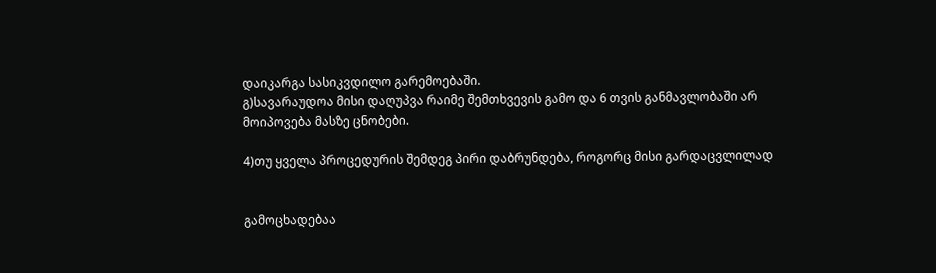დაიკარგა სასიკვდილო გარემოებაში.
გ)სავარაუდოა მისი დაღუპვა რაიმე შემთხვევის გამო და 6 თვის განმავლობაში არ
მოიპოვება მასზე ცნობები.

4)თუ ყველა პროცედურის შემდეგ პირი დაბრუნდება, როგორც მისი გარდაცვლილად


გამოცხადებაა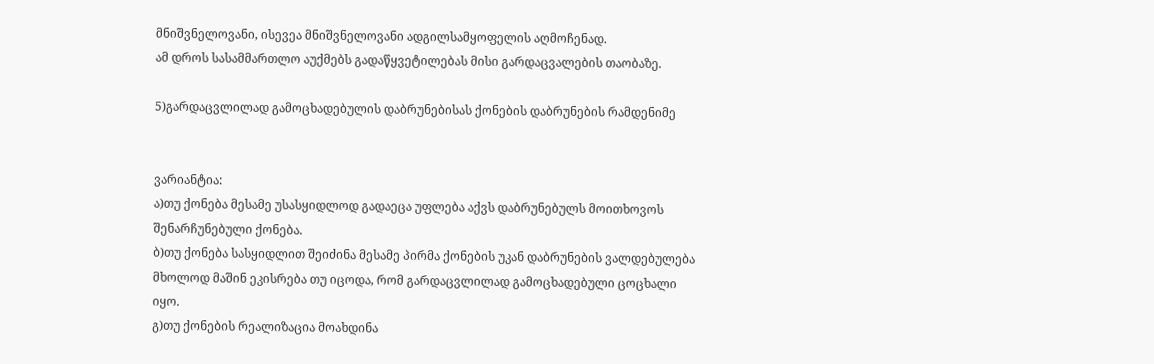მნიშვნელოვანი, ისევეა მნიშვნელოვანი ადგილსამყოფელის აღმოჩენად.
ამ დროს სასამმართლო აუქმებს გადაწყვეტილებას მისი გარდაცვალების თაობაზე.

5)გარდაცვლილად გამოცხადებულის დაბრუნებისას ქონების დაბრუნების რამდენიმე


ვარიანტია:
ა)თუ ქონება მესამე უსასყიდლოდ გადაეცა უფლება აქვს დაბრუნებულს მოითხოვოს
შენარჩუნებული ქონება.
ბ)თუ ქონება სასყიდლით შეიძინა მესამე პირმა ქონების უკან დაბრუნების ვალდებულება
მხოლოდ მაშინ ეკისრება თუ იცოდა, რომ გარდაცვლილად გამოცხადებული ცოცხალი
იყო.
გ)თუ ქონების რეალიზაცია მოახდინა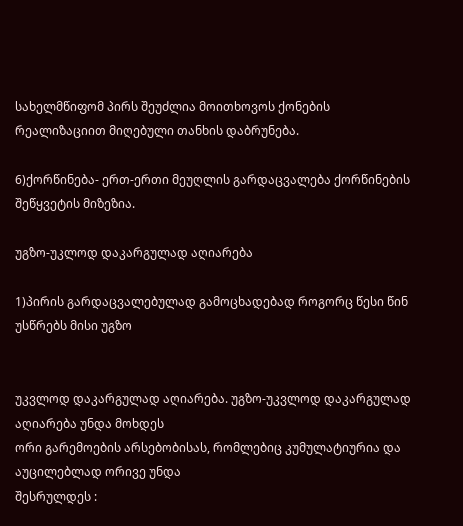სახელმწიფომ პირს შეუძლია მოითხოვოს ქონების
რეალიზაციით მიღებული თანხის დაბრუნება.

6)ქორწინება- ერთ-ერთი მეუღლის გარდაცვალება ქორწინების შეწყვეტის მიზეზია.

უგზო-უკლოდ დაკარგულად აღიარება

1)პირის გარდაცვალებულად გამოცხადებად როგორც წესი წინ უსწრებს მისი უგზო


უკვლოდ დაკარგულად აღიარება. უგზო-უკვლოდ დაკარგულად აღიარება უნდა მოხდეს
ორი გარემოების არსებობისას, რომლებიც კუმულატიურია და აუცილებლად ორივე უნდა
შესრულდეს :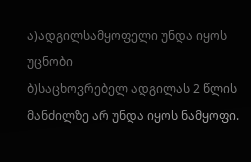ა)ადგილსამყოფელი უნდა იყოს უცნობი
ბ)საცხოვრებელ ადგილას 2 წლის მანძილზე არ უნდა იყოს ნამყოფი.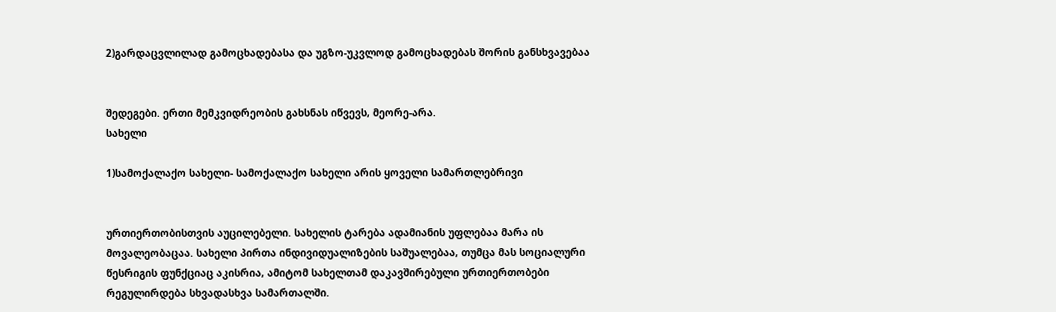2)გარდაცვლილად გამოცხადებასა და უგზო-უკვლოდ გამოცხადებას შორის განსხვავებაა


შედეგები. ერთი მემკვიდრეობის გახსნას იწვევს, მეორე-არა.
სახელი

1)სამოქალაქო სახელი- სამოქალაქო სახელი არის ყოველი სამართლებრივი


ურთიერთობისთვის აუცილებელი. სახელის ტარება ადამიანის უფლებაა მარა ის
მოვალეობაცაა. სახელი პირთა ინდივიდუალიზების საშუალებაა, თუმცა მას სოციალური
წესრიგის ფუნქციაც აკისრია, ამიტომ სახელთამ დაკავშირებული ურთიერთობები
რეგულირდება სხვადასხვა სამართალში.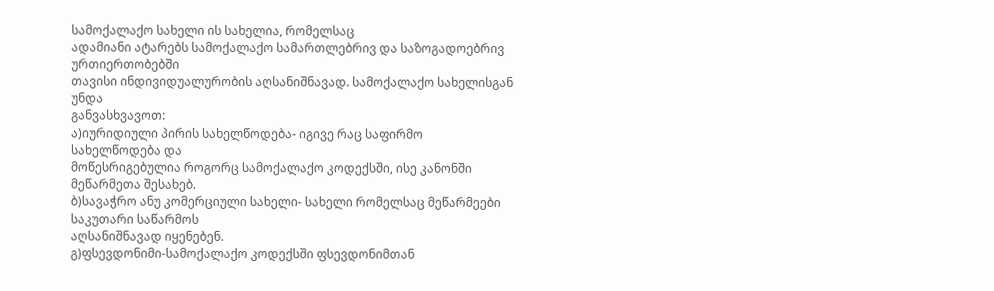სამოქალაქო სახელი ის სახელია, რომელსაც
ადამიანი ატარებს სამოქალაქო სამართლებრივ და საზოგადოებრივ ურთიერთობებში
თავისი ინდივიდუალურობის აღსანიშნავად. სამოქალაქო სახელისგან უნდა
განვასხვავოთ:
ა)იურიდიული პირის სახელწოდება- იგივე რაც საფირმო სახელწოდება და
მოწესრიგებულია როგორც სამოქალაქო კოდექსში, ისე კანონში მეწარმეთა შესახებ.
ბ)სავაჭრო ანუ კომერციული სახელი- სახელი რომელსაც მეწარმეები საკუთარი საწარმოს
აღსანიშნავად იყენებენ.
გ)ფსევდონიმი-სამოქალაქო კოდექსში ფსევდონიმთან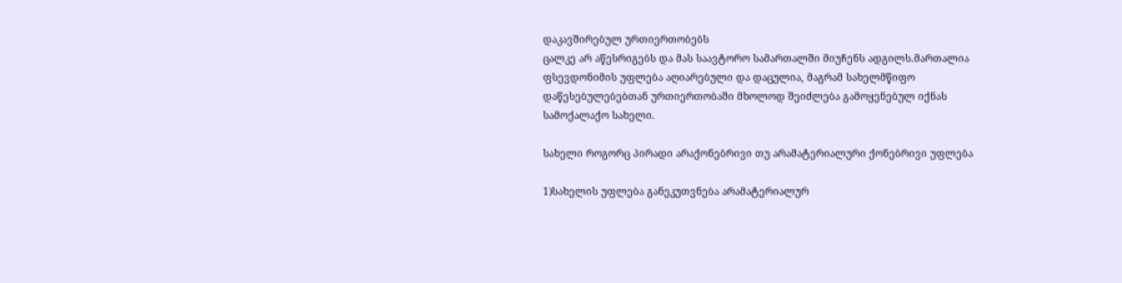დაკავშირებულ ურთიერთობებს
ცალკე არ აწესრიგებს და მას საავტორო სამართალში მიუჩენს ადგილს.მართალია
ფსევდონიმის უფლება აღიარებული და დაცულია, მაგრამ სახელმწიფო
დაწესებულებებთან ურთიერთობაში მხოლოდ შეიძლება გამოყენებულ იქნას
სამოქალაქო სახელი.

სახელი როგორც პირადი არაქონებრივი თუ არამატერიალური ქონებრივი უფლება

1)სახელის უფლება განეკუთვნება არამატერიალურ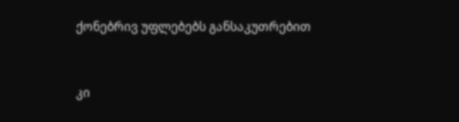ქონებრივ უფლებებს განსაკუთრებით


კი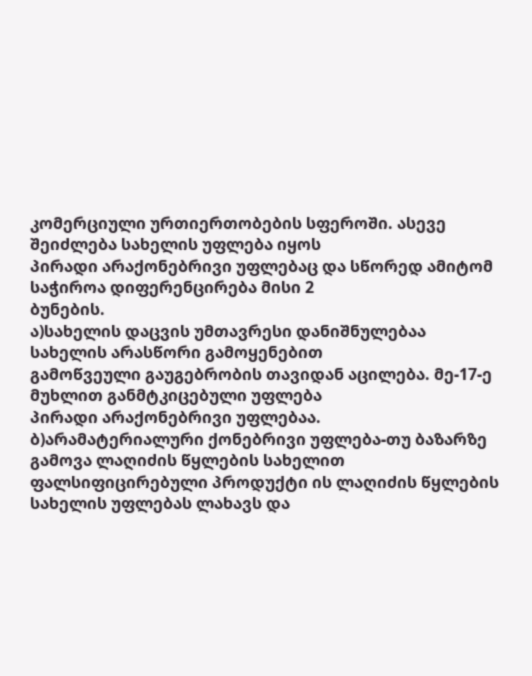კომერციული ურთიერთობების სფეროში. ასევე შეიძლება სახელის უფლება იყოს
პირადი არაქონებრივი უფლებაც და სწორედ ამიტომ საჭიროა დიფერენცირება მისი 2
ბუნების.
ა)სახელის დაცვის უმთავრესი დანიშნულებაა სახელის არასწორი გამოყენებით
გამოწვეული გაუგებრობის თავიდან აცილება. მე-17-ე მუხლით განმტკიცებული უფლება
პირადი არაქონებრივი უფლებაა.
ბ)არამატერიალური ქონებრივი უფლება-თუ ბაზარზე გამოვა ლაღიძის წყლების სახელით
ფალსიფიცირებული პროდუქტი ის ლაღიძის წყლების სახელის უფლებას ლახავს და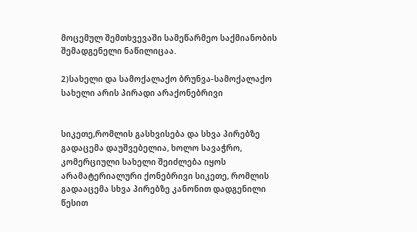მოცემულ შემთხვევაში სამეწარმეო საქმიანობის შემადგენელი ნაწილიცაა.

2)სახელი და სამოქალაქო ბრუნვა-სამოქალაქო სახელი არის პირადი არაქონებრივი


სიკეთე,რომლის გასხვისება და სხვა პირებზე გადაცემა დაუშვებელია, ხოლო სავაჭრო,
კომერციული სახელი შეიძლება იყოს არამატერიალური ქონებრივი სიკეთე, რომლის
გადააცემა სხვა პირებზე კანონით დადგენილი წესით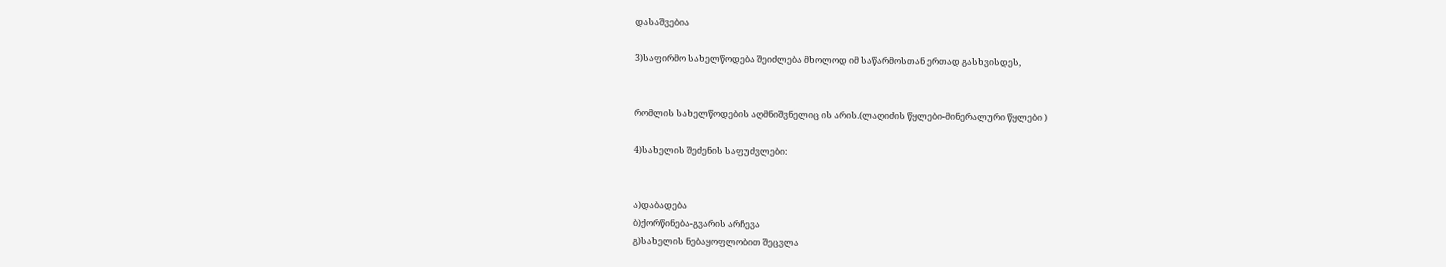დასაშვებია

3)საფირმო სახელწოდება შეიძლება მხოლოდ იმ საწარმოსთან ერთად გასხვისდეს,


რომლის სახელწოდების აღმნიშვნელიც ის არის.(ლაღიძის წყლები-მინერალური წყლები )

4)სახელის შეძენის საფუძვლები:


ა)დაბადება
ბ)ქორწინება-გვარის არჩევა
გ)სახელის ნებაყოფლობით შეცვლა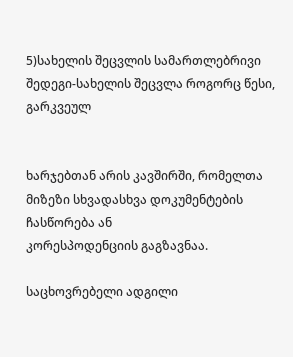5)სახელის შეცვლის სამართლებრივი შედეგი-სახელის შეცვლა როგორც წესი, გარკვეულ


ხარჯებთან არის კავშირში, რომელთა მიზეზი სხვადასხვა დოკუმენტების ჩასწორება ან
კორესპოდენციის გაგზავნაა.

საცხოვრებელი ადგილი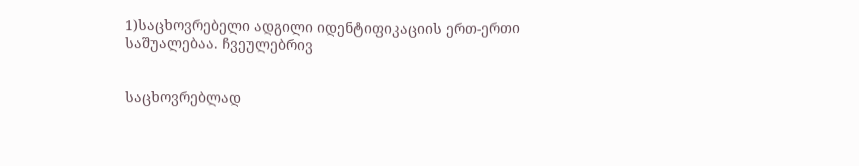1)საცხოვრებელი ადგილი იდენტიფიკაციის ერთ-ერთი საშუალებაა. ჩვეულებრივ


საცხოვრებლად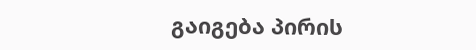გაიგება პირის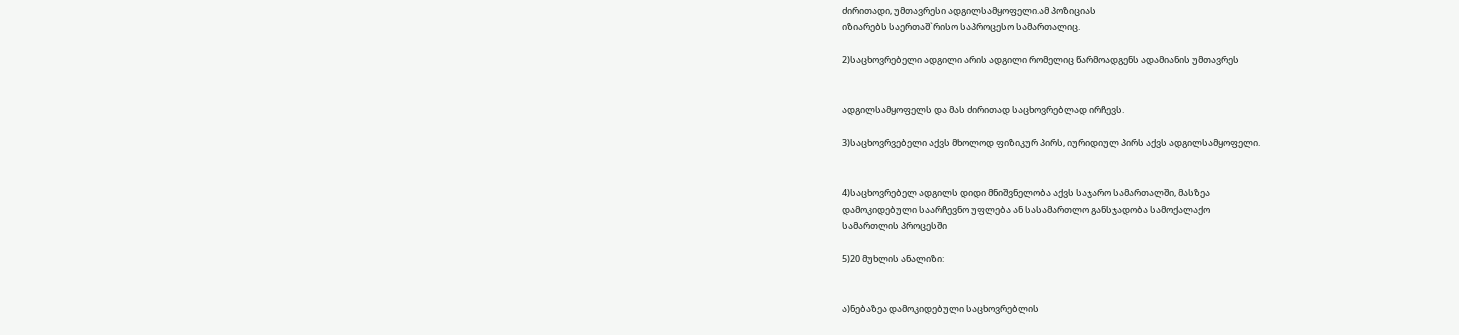ძირითადი, უმთავრესი ადგილსამყოფელი.ამ პოზიციას
იზიარებს საერთაშ`რისო საპროცესო სამართალიც.

2)საცხოვრებელი ადგილი არის ადგილი რომელიც წარმოადგენს ადამიანის უმთავრეს


ადგილსამყოფელს და მას ძირითად საცხოვრებლად ირჩევს.

3)საცხოვრვებელი აქვს მხოლოდ ფიზიკურ პირს, იურიდიულ პირს აქვს ადგილსამყოფელი.


4)საცხოვრებელ ადგილს დიდი მნიშვნელობა აქვს საჯარო სამართალში, მასზეა
დამოკიდებული საარჩევნო უფლება ან სასამართლო განსჯადობა სამოქალაქო
სამართლის პროცესში

5)20 მუხლის ანალიზი:


ა)ნებაზეა დამოკიდებული საცხოვრებლის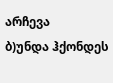არჩევა
ბ)უნდა ჰქონდეს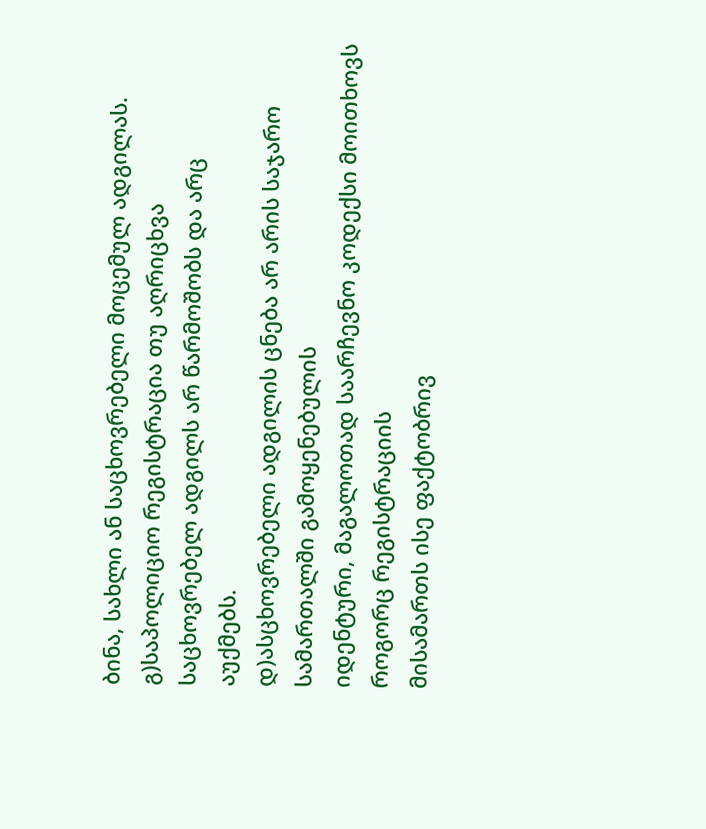ბინა, სახლი ან საცხოვრებელი მოცემულ ადგილას.
გ)საპოლიციო რეგისტრაცია თუ აღრიცხვა საცხოვრებელ ადგილს არ წარმოშობს და არც
აუქმებს.
დ)ასცხოვრებელი ადგილის ცნება არ არის საჯარო სამართალში გამოყენებულის
იდენტური, მაგალოთად საარჩევნო კოდექსი მოითხოვს როგორც რეგისტრაციის
მისამართს ისე ფაქტობრივ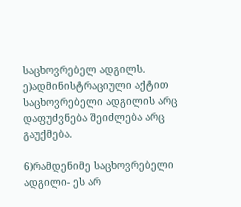საცხოვრებელ ადგილს.
ე)ადმინისტრაციული აქტით საცხოვრებელი ადგილის არც დაფუძვნება შეიძლება არც
გაუქმება.

6)რამდენიმე საცხოვრებელი ადგილი- ეს არ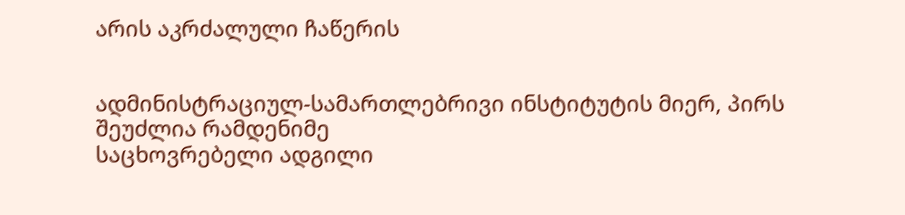არის აკრძალული ჩაწერის


ადმინისტრაციულ-სამართლებრივი ინსტიტუტის მიერ, პირს შეუძლია რამდენიმე
საცხოვრებელი ადგილი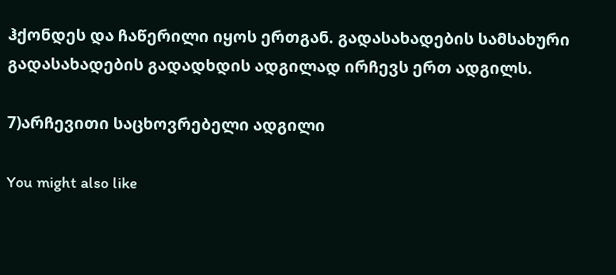ჰქონდეს და ჩაწერილი იყოს ერთგან. გადასახადების სამსახური
გადასახადების გადადხდის ადგილად ირჩევს ერთ ადგილს.

7)არჩევითი საცხოვრებელი ადგილი

You might also like